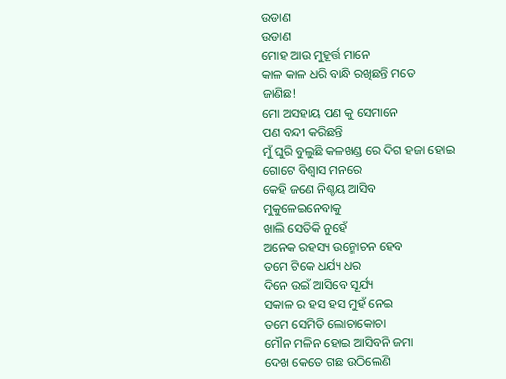ଉଡାଣ
ଉଡାଣ
ମୋହ ଆଉ ମୁହୂର୍ତ୍ତ ମାନେ
କାଳ କାଳ ଧରି ବାନ୍ଧି ରଖିଛନ୍ତି ମତେ
ଜାଣିଛ!
ମୋ ଅସହାୟ ପଣ କୁ ସେମାନେ
ପଣ ବନ୍ଦୀ କରିଛନ୍ତି
ମୁଁ ଘୁରି ବୁଲୁଛି କଳଖଣ୍ଡ ରେ ଦିଗ ହଜା ହୋଇ
ଗୋଟେ ବିଶ୍ୱାସ ମନରେ
କେହି ଜଣେ ନିଶ୍ଚୟ ଆସିବ
ମୁକୁଳେଇନେବାକୁ
ଖାଲି ସେତିକି ନୁହେଁ
ଅନେକ ରହସ୍ୟ ଉନ୍ମୋଚନ ହେବ
ତମେ ଟିକେ ଧର୍ଯ୍ୟ ଧର
ଦିନେ ଉଇଁ ଆସିବେ ସୂର୍ଯ୍ୟ
ସକାଳ ର ହସ ହସ ମୁହଁ ନେଇ
ତମେ ସେମିତି ଲୋଚାକୋଚା
ମୌନ ମଳିନ ହୋଇ ଆସିବନି ଜମା
ଦେଖ କେତେ ଗଛ ଉଠିଲେଣି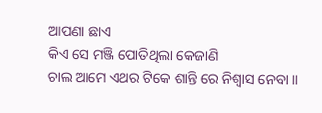ଆପଣା ଛାଏ
କିଏ ସେ ମଞ୍ଜି ପୋତିଥିଲା କେଜାଣି
ଚାଲ ଆମେ ଏଥର ଟିକେ ଶାନ୍ତି ରେ ନିଶ୍ୱାସ ନେବା ।।